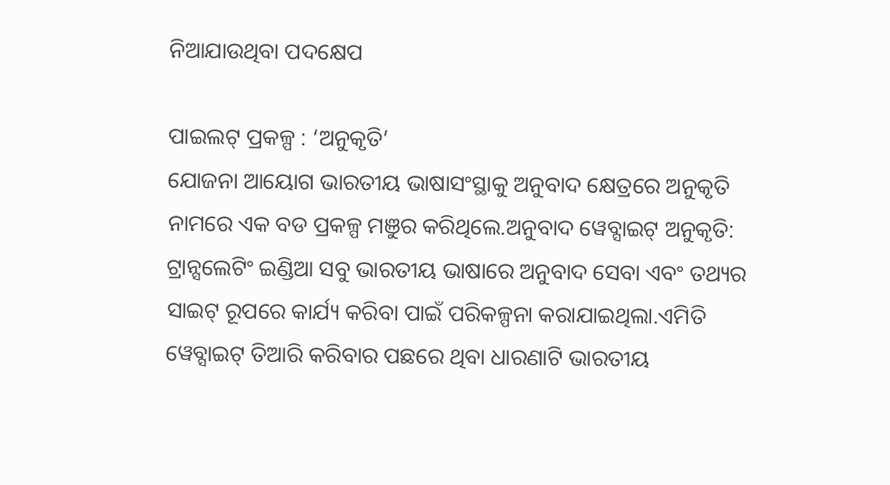ନିଆଯାଉଥିବା ପଦକ୍ଷେପ

ପାଇଲଟ୍ ପ୍ରକଳ୍ପ : ‘ଅନୁକୃତି’
ଯୋଜନା ଆୟୋଗ ଭାରତୀୟ ଭାଷାସଂସ୍ଥାକୁ ଅନୁବାଦ କ୍ଷେତ୍ରରେ ଅନୁକୃତି ନାମରେ ଏକ ବଡ ପ୍ରକଳ୍ପ ମଞୁର କରିଥିଲେ.ଅନୁବାଦ ୱେବ୍ସାଇଟ୍ ଅନୁକୃତି: ଟ୍ରାନ୍ସଲେଟିଂ ଇଣ୍ଡିଆ ସବୁ ଭାରତୀୟ ଭାଷାରେ ଅନୁବାଦ ସେବା ଏବଂ ତଥ୍ୟର ସାଇଟ୍ ରୂପରେ କାର୍ଯ୍ୟ କରିବା ପାଇଁ ପରିକଳ୍ପନା କରାଯାଇଥିଲା.ଏମିତି ୱେବ୍ସାଇଟ୍ ତିଆରି କରିବାର ପଛରେ ଥିବା ଧାରଣାଟି ଭାରତୀୟ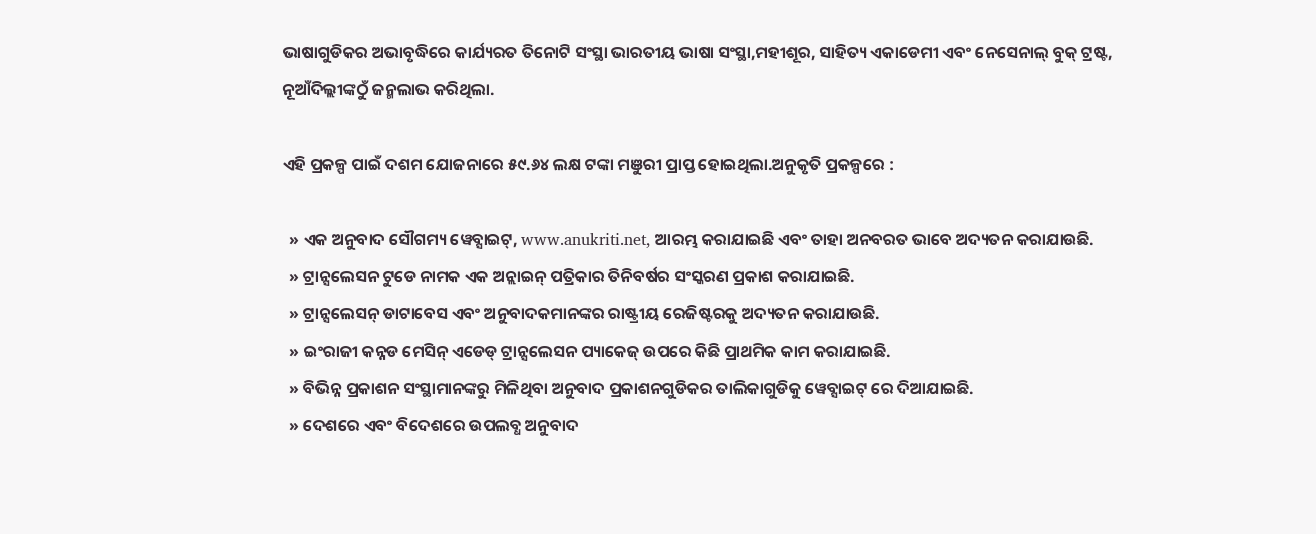ଭାଷାଗୁଡିକର ଅଭାବୃଦ୍ଧିରେ କାର୍ଯ୍ୟରତ ତିନୋଟି ସଂସ୍ଥା ଭାରତୀୟ ଭାଷା ସଂସ୍ଥା,ମହୀଶୂର, ସାହିତ୍ୟ ଏକାଡେମୀ ଏବଂ ନେସେନାଲ୍ ବୁକ୍ ଟ୍ରଷ୍ଟ, ନୂଆଁଦିଲ୍ଲୀଙ୍କଠୁଁ ଜନ୍ମଲାଭ କରିଥିଲା.

ଏହି ପ୍ରକଳ୍ପ ପାଇଁ ଦଶମ ଯୋଜନାରେ ୫୯.୬୪ ଲକ୍ଷ ଟଙ୍କା ମଞୁରୀ ପ୍ରାପ୍ତ ହୋଇଥିଲା.ଅନୁକୃତି ପ୍ରକଳ୍ପରେ :

  » ଏକ ଅନୁବାଦ ସୌଗମ୍ୟ ୱେବ୍ସାଇଟ୍, www.anukriti.net, ଆରମ୍ଭ କରାଯାଇଛି ଏବଂ ତାହା ଅନବରତ ଭାବେ ଅଦ୍ୟତନ କରାଯାଉଛି.
  » ଟ୍ରାନ୍ସଲେସନ ଟୁଡେ ନାମକ ଏକ ଅନ୍ଲାଇନ୍ ପତ୍ରିକାର ତିନିବର୍ଷର ସଂସ୍କରଣ ପ୍ରକାଶ କରାଯାଇଛି.
  » ଟ୍ରାନ୍ସଲେସନ୍ ଡାଟାବେସ ଏବଂ ଅନୁବାଦକମାନଙ୍କର ରାଷ୍ଟ୍ରୀୟ ରେଜିଷ୍ଟରକୁ ଅଦ୍ୟତନ କରାଯାଉଛି.
  » ଇଂରାଜୀ କନ୍ନଡ ମେସିନ୍ ଏଡେଡ୍ ଟ୍ରାନ୍ସଲେସନ ପ୍ୟାକେଜ୍ ଉପରେ କିଛି ପ୍ରାଥମିକ କାମ କରାଯାଇଛି.
  » ବିଭିନ୍ନ ପ୍ରକାଶନ ସଂସ୍ଥାମାନଙ୍କରୁ ମିଳିଥିବା ଅନୁବାଦ ପ୍ରକାଶନଗୁଡିକର ତାଲିକାଗୁଡିକୁ ୱେବ୍ସାଇଟ୍ ରେ ଦିଆଯାଇଛି.
  » ଦେଶରେ ଏବଂ ବିଦେଶରେ ଉପଲବ୍ଧ ଅନୁବାଦ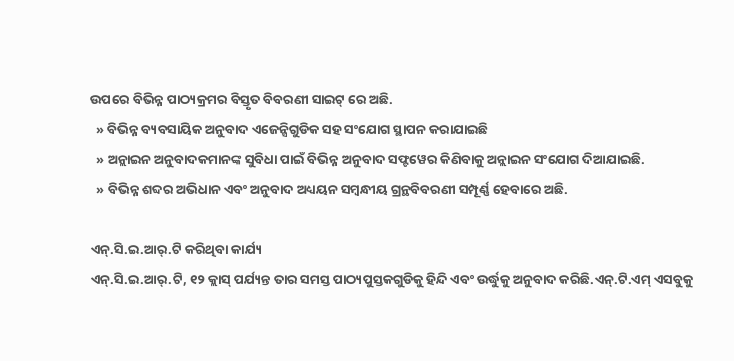ଉପରେ ବିଭିନ୍ନ ପାଠ୍ୟକ୍ରମର ବିସ୍ତୃତ ବିବରଣୀ ସାଇଟ୍ ରେ ଅଛି.
  » ବିଭିନ୍ନ ବ୍ୟବସାୟିକ ଅନୁବାଦ ଏଜେନ୍ସିଗୁଡିକ ସହ ସଂଯୋଗ ସ୍ଥାପନ କରାଯାଇଛି
  » ଅନ୍ଲାଇନ ଅନୁବାଦକମାନଙ୍କ ସୁବିଧା ପାଇଁ ବିଭିନ୍ନ ଅନୁବାଦ ସଫ୍ଟୱେର କିଣିବାକୁ ଅନ୍ଲାଇନ ସଂଯୋଗ ଦିଆଯାଇଛି.
  » ବିଭିନ୍ନ ଶବ୍ଦର ଅଭିଧାନ ଏବଂ ଅନୁବାଦ ଅଧ୍ୟୟନ ସମ୍ବନ୍ଧୀୟ ଗ୍ରନ୍ଥବିବରଣୀ ସମ୍ପୂର୍ଣ୍ଣ ହେବାରେ ଅଛି.

ଏନ୍.ସି.ଇ.ଆର୍.ଟି କରିଥିବା କାର୍ଯ୍ୟ
ଏନ୍.ସି.ଇ.ଆର୍.ଟି, ୧୨ କ୍ଲାସ୍ ପର୍ଯ୍ୟନ୍ତ ତାର ସମସ୍ତ ପାଠ୍ୟପୁସ୍ତକଗୁଡିକୁ ହିନ୍ଦି ଏବଂ ଉର୍ଦ୍ଧୁକୁ ଅନୁବାଦ କରିଛି.ଏନ୍.ଟି.ଏମ୍ ଏସବୁକୁ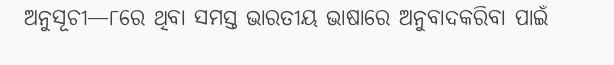ଅନୁସୂଚୀ—୮ରେ ଥିବା ସମସ୍ତ ଭାରତୀୟ ଭାଷାରେ ଅନୁବାଦକରିବା ପାଇଁ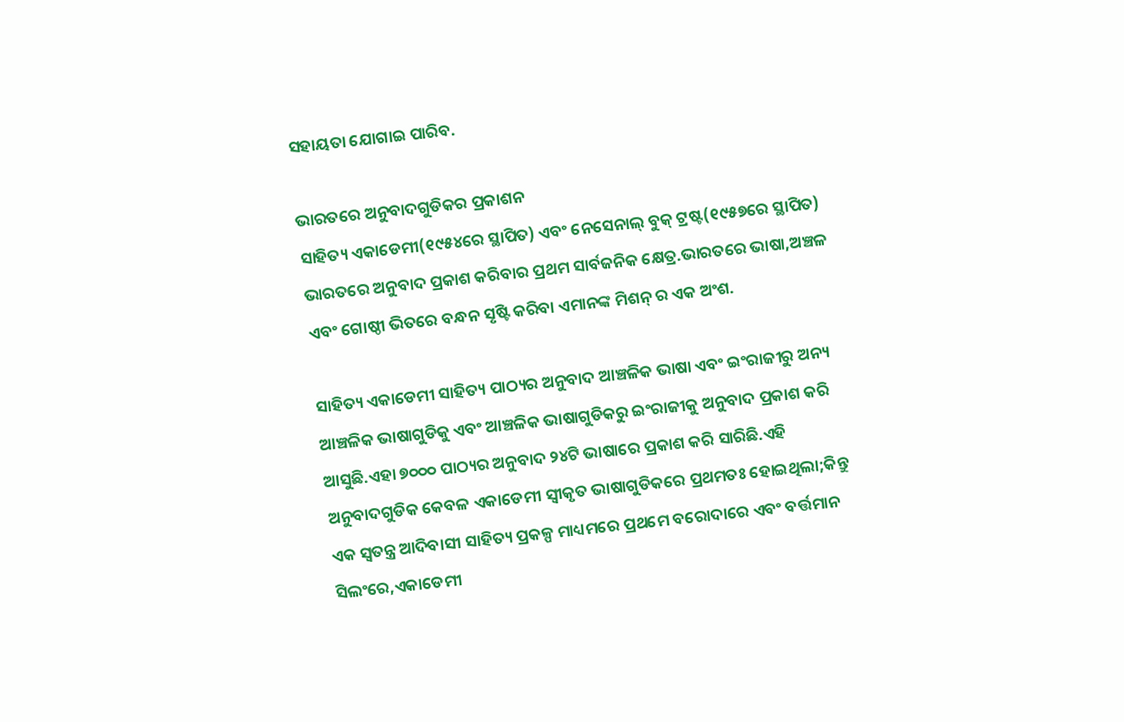ସହାୟତା ଯୋଗାଇ ପାରିବ.

ଭାରତରେ ଅନୁବାଦଗୁଡିକର ପ୍ରକାଶନ
ସାହିତ୍ୟ ଏକାଡେମୀ(୧୯୫୪ରେ ସ୍ଥାପିତ) ଏବଂ ନେସେନାଲ୍ ବୁକ୍ ଟ୍ରଷ୍ଟ(୧୯୫୭ରେ ସ୍ଥାପିତ) ଭାରତରେ ଅନୁବାଦ ପ୍ରକାଶ କରିବାର ପ୍ରଥମ ସାର୍ବଜନିକ କ୍ଷେତ୍ର.ଭାରତରେ ଭାଷା,ଅଞ୍ଚଳ ଏବଂ ଗୋଷ୍ଠୀ ଭିତରେ ବନ୍ଧନ ସୃଷ୍ଟି କରିବା ଏମାନଙ୍କ ମିଶନ୍ ର ଏକ ଅଂଶ.

ସାହିତ୍ୟ ଏକାଡେମୀ ସାହିତ୍ୟ ପାଠ୍ୟର ଅନୁବାଦ ଆଞ୍ଚଳିକ ଭାଷା ଏବଂ ଇଂରାଜୀରୁ ଅନ୍ୟ ଆଞ୍ଚଳିକ ଭାଷାଗୁଡିକୁ ଏବଂ ଆଞ୍ଚଳିକ ଭାଷାଗୁଡିକରୁ ଇଂରାଜୀକୁ ଅନୁବାଦ ପ୍ରକାଶ କରି ଆସୁଛି.ଏହା ୭୦୦୦ ପାଠ୍ୟର ଅନୁବାଦ ୨୪ଟି ଭାଷାରେ ପ୍ରକାଶ କରି ସାରିଛି.ଏହି ଅନୁବାଦଗୁଡିକ କେବଳ ଏକାଡେମୀ ସ୍ୱୀକୃତ ଭାଷାଗୁଡିକରେ ପ୍ରଥମତଃ ହୋଇଥିଲା;କିନ୍ତୁ ଏକ ସ୍ୱତନ୍ତ୍ର ଆଦିବାସୀ ସାହିତ୍ୟ ପ୍ରକଳ୍ପ ମାଧ୍ୟମରେ ପ୍ରଥମେ ବରୋଦାରେ ଏବଂ ବର୍ତ୍ତମାନ ସିଲଂରେ,ଏକାଡେମୀ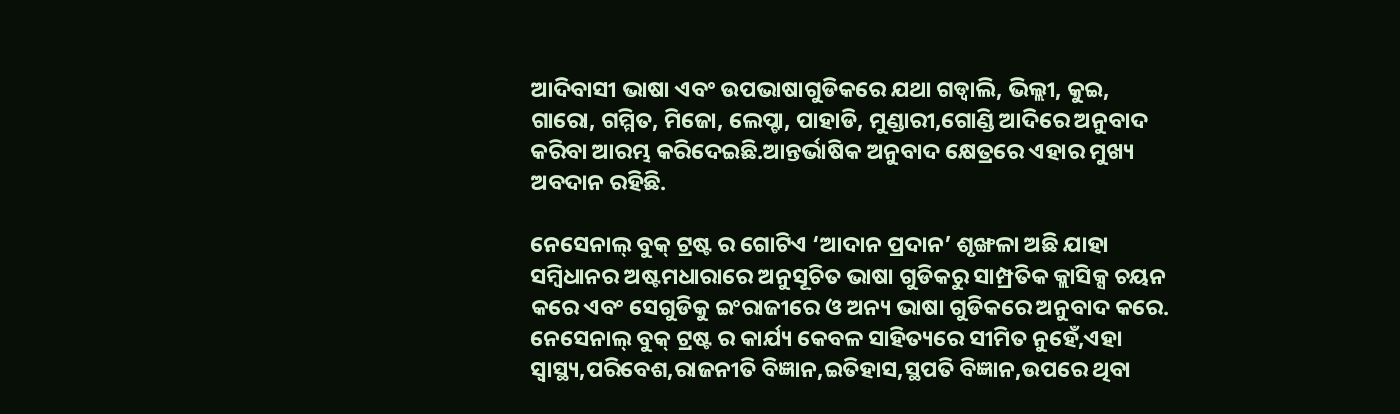ଆଦିବାସୀ ଭାଷା ଏବଂ ଉପଭାଷାଗୁଡିକରେ ଯଥା ଗଡ୍ୱାଲି, ଭିଲ୍ଲୀ, କୁଇ, ଗାରୋ, ଗମ୍ମିତ, ମିଜୋ, ଲେପ୍ଚା, ପାହାଡି, ମୁଣ୍ଡାରୀ,ଗୋଣ୍ଡି ଆଦିରେ ଅନୁବାଦ କରିବା ଆରମ୍ଭ କରିଦେଇଛି.ଆନ୍ତର୍ଭାଷିକ ଅନୁବାଦ କ୍ଷେତ୍ରରେ ଏହାର ମୁଖ୍ୟ ଅବଦାନ ରହିଛି.

ନେସେନାଲ୍ ବୁକ୍ ଟ୍ରଷ୍ଟ ର ଗୋଟିଏ ‘ଆଦାନ ପ୍ରଦାନ’ ଶୃଙ୍ଖଳା ଅଛି ଯାହା ସମ୍ବିଧାନର ଅଷ୍ଟମଧାରାରେ ଅନୁସୂଚିତ ଭାଷା ଗୁଡିକରୁ ସାମ୍ପ୍ରତିକ କ୍ଲାସିକ୍ସ ଚୟନ କରେ ଏବଂ ସେଗୁଡିକୁ ଇଂରାଜୀରେ ଓ ଅନ୍ୟ ଭାଷା ଗୁଡିକରେ ଅନୁବାଦ କରେ. ନେସେନାଲ୍ ବୁକ୍ ଟ୍ରଷ୍ଟ ର କାର୍ଯ୍ୟ କେବଳ ସାହିତ୍ୟରେ ସୀମିତ ନୁହେଁ,ଏହା ସ୍ୱାସ୍ଥ୍ୟ,ପରିବେଶ,ରାଜନୀତି ବିଜ୍ଞାନ,ଇତିହାସ,ସ୍ଥପତି ବିଜ୍ଞାନ,ଉପରେ ଥିବା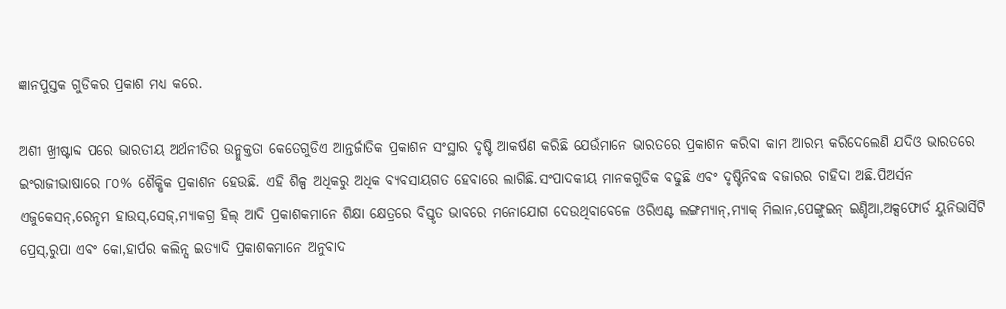ଜ୍ଞାନପୁସ୍ତକ ଗୁଡିକର ପ୍ରକାଶ ମଧ୍ୟ କରେ.

ଅଶୀ ଖ୍ରୀଷ୍ଟାବ୍ଦ ପରେ ଭାରତୀୟ ଅର୍ଥନୀତିର ଉନ୍ମୁକ୍ତତା କେତେଗୁଡିଏ ଆନ୍ତର୍ଜାତିକ ପ୍ରକାଶନ ସଂସ୍ଥାର ଦୃଷ୍ଟି ଆକର୍ଷଣ କରିଛି ଯେଉଁମାନେ ଭାରତରେ ପ୍ରକାଶନ କରିବା କାମ ଆରମ୍ଭ କରିଦେଲେଣି ଯଦିଓ ଭାରତରେ ଇଂରାଜୀଭାଷାରେ ୮୦% ଶୈକ୍ଷିକ ପ୍ରକାଶନ ହେଉଛି. ଏହି ଶିଳ୍ପ ଅଧିକରୁ ଅଧିକ ବ୍ୟବସାୟଗତ ହେବାରେ ଲାଗିଛି.ସଂପାଦକୀୟ ମାନକଗୁଡିକ ବଢୁଛି ଏବଂ ଦୃଷ୍ଟିନିବଦ୍ଧ ବଜାରର ଚାହିଦା ଅଛି.ପିଅର୍ସନ ଏଜୁକେସନ୍,ରେନ୍ଡମ ହାଉସ୍,ସେଜ୍,ମ୍ୟାକଗ୍ର ହିଲ୍ ଆଦି ପ୍ରକାଶକମାନେ ଶିକ୍ଷା କ୍ଷେତ୍ରରେ ବିସ୍ତୃତ ଭାବରେ ମନୋଯୋଗ ଦେଉଥିବାବେଳେ ଓରିଏଣ୍ଟ ଲଙ୍ଗମ୍ୟାନ୍,ମ୍ୟାକ୍ ମିଲାନ,ପେଙ୍ଗୁଇନ୍ ଇଣ୍ଡିଆ,ଅକ୍ସଫୋର୍ଡ ୟୁନିଭାର୍ସିଟି ପ୍ରେସ୍,ରୁପା ଏବଂ କୋ,ହାର୍ପର କଲିନ୍ସ ଇତ୍ୟାଦି ପ୍ରକାଶକମାନେ ଅନୁବାଦ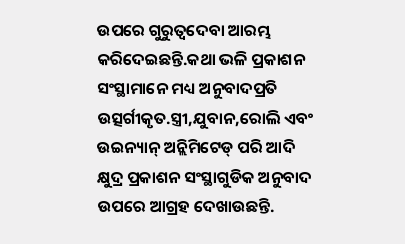ଉପରେ ଗୁରୁତ୍ୱଦେବା ଆରମ୍ଭ କରିଦେଇଛନ୍ତି.କଥା ଭଳି ପ୍ରକାଶନ ସଂସ୍ଥାମାନେ ମଧ୍ୟ ଅନୁବାଦପ୍ରତି ଉତ୍ସର୍ଗୀକୃତ.ସ୍ତ୍ରୀ,ଯୁବାନ,ରୋଲି ଏବଂ ଉଇନ୍ୟାନ୍ ଅନ୍ଲିମିଟେଡ୍ ପରି ଆଦି କ୍ଷୁଦ୍ର ପ୍ରକାଶନ ସଂସ୍ଥାଗୁଡିକ ଅନୁବାଦ ଉପରେ ଆଗ୍ରହ ଦେଖାଉଛନ୍ତି.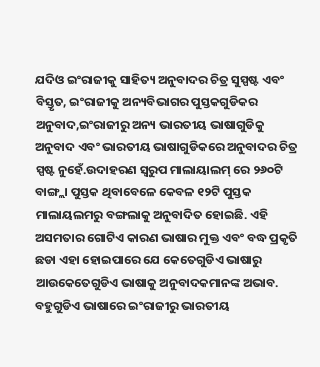ଯଦିଓ ଇଂରାଜୀକୁ ସାହିତ୍ୟ ଅନୁବାଦର ଚିତ୍ର ସୁସ୍ପଷ୍ଟ ଏବଂ ବିସ୍ତୃତ, ଇଂରାଜୀକୁ ଅନ୍ୟବିଭାଗର ପୁସ୍ତକଗୁଡିକର ଅନୁବାଦ,ଇଂରାଜୀରୁ ଅନ୍ୟ ଭାରତୀୟ ଭାଷାଗୁଡିକୁ ଅନୁବାଦ ଏବଂ ଭାରତୀୟ ଭାଷାଗୁଡିକରେ ଅନୁବାଦର ଚିତ୍ର ସ୍ପଷ୍ଟ ନୁହେଁ.ଉଦାହରଣ ସ୍ୱରୁପ ମାଲାୟାଲମ୍ ରେ ୨୬୦ଟି ବାଙ୍ଗ୍ଲା ପୁସ୍ତକ ଥିବାବେଳେ କେବଳ ୧୨ଟି ପୁସ୍ତକ ମାଲାୟଲମରୁ ବଙ୍ଗଲାକୁ ଅନୁବାଦିତ ହୋଇଛି. ଏହି ଅସମତାର ଗୋଟିଏ କାରଣ ଭାଷାର ମୁକ୍ତ ଏବଂ ବଦ୍ଧ ପ୍ରକୃତି ଛଡା ଏହା ହୋଇପାରେ ଯେ କେତେଗୁଡିଏ ଭାଷାରୁ ଆଉକେତେଗୁଡିଏ ଭାଷାକୁ ଅନୁବାଦକମାନଙ୍କ ଅଭାବ. ବହୁଗୁଡିଏ ଭାଷାରେ ଇଂରାଜୀରୁ ଭାରତୀୟ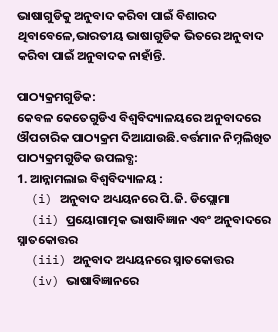ଭାଷାଗୁଡିକୁ ଅନୁବାଦ କରିବା ପାଇଁ ବିଶାରଦ ଥିବାବେଳେ,ଭାରତୀୟ ଭାଷାଗୁଡିକ ଭିତରେ ଅନୁବାଦ କରିବା ପାଇଁ ଅନୁବାଦକ ନାହାଁନ୍ତି.

ପାଠ୍ୟକ୍ରମଗୁଡିକ:
କେବଳ କେତେଗୁଡିଏ ବିଶ୍ୱବିଦ୍ୟାଳୟରେ ଅନୁବାଦରେ ଔପଚାରିକ ପାଠ୍ୟକ୍ରମ ଦିଆଯାଉଛି.ବର୍ତ୍ତମାନ ନିମ୍ନଲିଖିତ ପାଠ୍ୟକ୍ରମଗୁଡିକ ଉପଲବ୍ଧ:
1. ଆନ୍ନାମଲାଇ ବିଶ୍ୱବିଦ୍ୟାଳୟ :
  (i) ଅନୁବାଦ ଅଧ୍ୟୟନରେ ପି.ଜି. ଡିପ୍ଲୋମା
  (ii) ପ୍ରୟୋଗାତ୍ମକ ଭାଷାବିଜ୍ଞାନ ଏବଂ ଅନୁବାଦରେ ସ୍ନାତକୋତ୍ତର
  (iii) ଅନୁବାଦ ଅଧ୍ୟୟନରେ ସ୍ନାତକୋତ୍ତର
  (iv) ଭାଷାବିଜ୍ଞାନରେ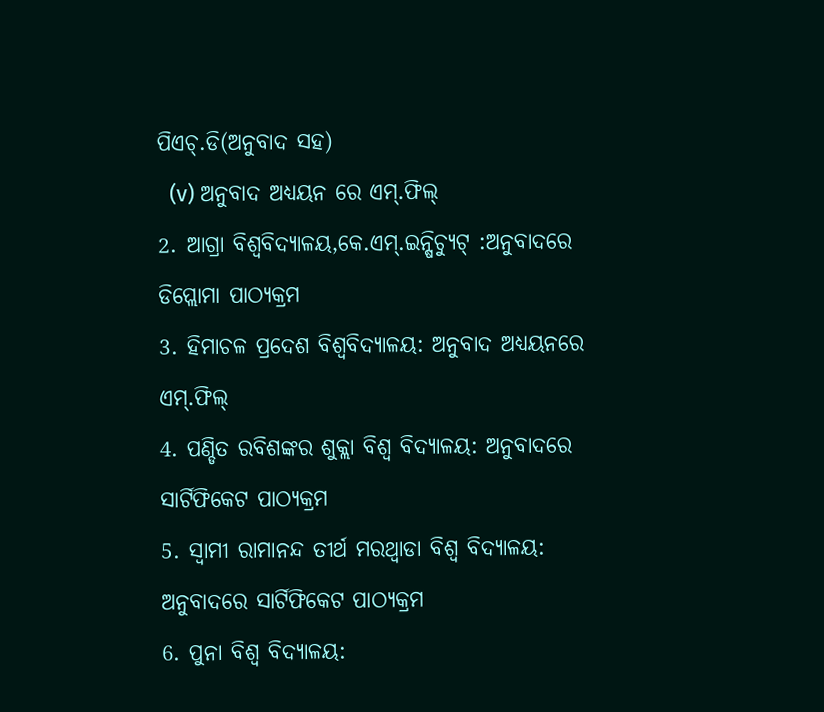ପିଏଚ୍.ଡି(ଅନୁବାଦ ସହ)
  (v) ଅନୁବାଦ ଅଧ୍ୟୟନ ରେ ଏମ୍.ଫିଲ୍
2. ଆଗ୍ରା ବିଶ୍ୱବିଦ୍ୟାଳୟ,କେ.ଏମ୍.ଇନ୍ଷିଚ୍ୟୁଟ୍ :ଅନୁବାଦରେ ଡିପ୍ଲୋମା ପାଠ୍ୟକ୍ରମ
3. ହିମାଚଳ ପ୍ରଦେଶ ବିଶ୍ୱବିଦ୍ୟାଳୟ: ଅନୁବାଦ ଅଧ୍ୟୟନରେ ଏମ୍.ଫିଲ୍
4. ପଣ୍ଡିତ ରବିଶଙ୍କର ଶୁକ୍ଲା ବିଶ୍ୱ ବିଦ୍ୟାଳୟ: ଅନୁବାଦରେ ସାର୍ଟିଫିକେଟ ପାଠ୍ୟକ୍ରମ
5. ସ୍ୱାମୀ ରାମାନନ୍ଦ ତୀର୍ଥ ମରଥ୍ୱାଡା ବିଶ୍ୱ ବିଦ୍ୟାଳୟ: ଅନୁବାଦରେ ସାର୍ଟିଫିକେଟ ପାଠ୍ୟକ୍ରମ
6. ପୁନା ବିଶ୍ୱ ବିଦ୍ୟାଳୟ: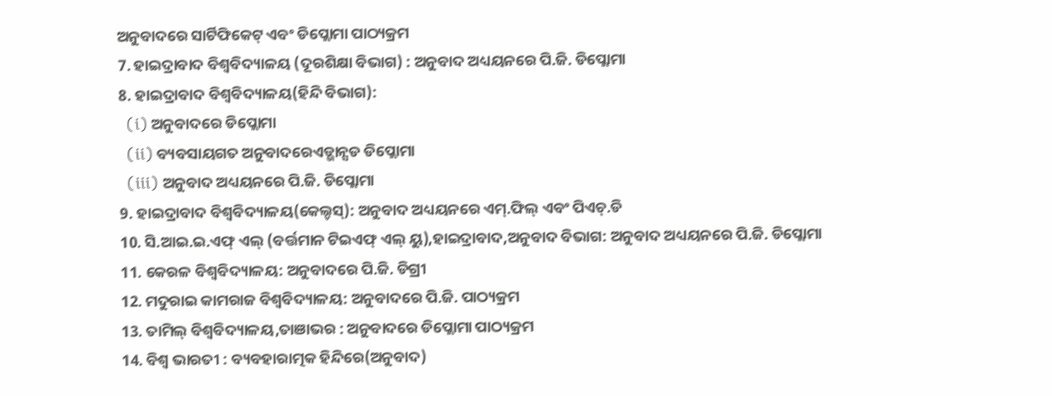ଅନୁବାଦରେ ସାର୍ଟିଫିକେଟ୍ ଏବଂ ଡିପ୍ଲୋମା ପାଠ୍ୟକ୍ରମ
7. ହାଇଦ୍ରାବାଦ ବିଶ୍ୱବିଦ୍ୟାଳୟ (ଦୂରଶିକ୍ଷା ବିଭାଗ) : ଅନୁବାଦ ଅଧ୍ୟୟନରେ ପି.ଜି. ଡିପ୍ଲୋମା
8. ହାଇଦ୍ରାବାଦ ବିଶ୍ୱବିଦ୍ୟାଳୟ(ହିନ୍ଦି ବିଭାଗ):
  (i) ଅନୁବାଦରେ ଡିପ୍ଲୋମା
  (ii) ବ୍ୟବସାୟଗତ ଅନୁବାଦରେଏଡ୍ଭାନ୍ସଡ ଡିପ୍ଲୋମା
  (iii) ଅନୁବାଦ ଅଧ୍ୟୟନରେ ପି.ଜି. ଡିପ୍ଲୋମା
9. ହାଇଦ୍ରାବାଦ ବିଶ୍ୱବିଦ୍ୟାଳୟ(କେଲ୍ଚସ୍): ଅନୁବାଦ ଅଧ୍ୟୟନରେ ଏମ୍.ଫିଲ୍ ଏବଂ ପିଏଚ୍.ଡି
10. ସି.ଆଇ.ଇ.ଏଫ୍ ଏଲ୍ (ବର୍ତ୍ତମାନ ଟିଇଏଫ୍ ଏଲ୍ ୟୁ),ହାଇଦ୍ରାବାଦ,ଅନୁବାଦ ବିଭାଗ: ଅନୁବାଦ ଅଧ୍ୟୟନରେ ପି.ଜି. ଡିପ୍ଲୋମା
11. କେରଳ ବିଶ୍ୱବିଦ୍ୟାଳୟ: ଅନୁବାଦରେ ପି.ଜି. ଡିଗ୍ରୀ
12. ମଦୁରାଇ କାମରାଜ ବିଶ୍ୱବିଦ୍ୟାଳୟ: ଅନୁବାଦରେ ପି.ଜି. ପାଠ୍ୟକ୍ରମ
13. ତାମିଲ୍ ବିଶ୍ୱବିଦ୍ୟାଳୟ,ତାଞାଭର : ଅନୁବାଦରେ ଡିପ୍ଲୋମା ପାଠ୍ୟକ୍ରମ
14. ବିଶ୍ୱ ଭାରତୀ : ବ୍ୟବହାରାତ୍ମକ ହିନ୍ଦିରେ(ଅନୁବାଦ)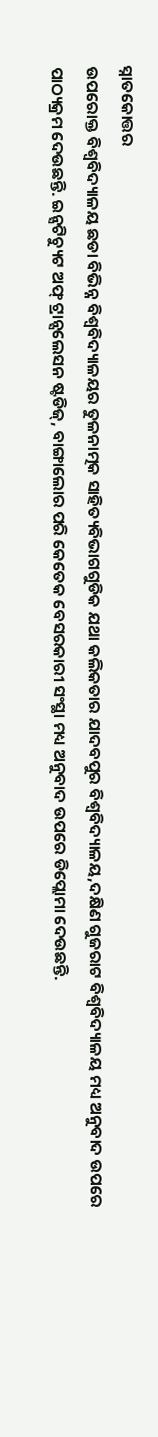ସ୍ନାତକୋତ୍ତର
ଉପରୋକ୍ତ ବିଶ୍ୱବିଦ୍ୟାଳୟ ଛଡା ବିଭିନ୍ନ ବିଶ୍ୱବିଦ୍ୟାଳୟର ତୁଳନାତ୍ମକ ସାହିତ୍ୟବିଭାଗଗୁଡିକ ଯଥା କଲିକତାର ଯାଦବପୁର ବିଶ୍ୱବିଦ୍ୟାଳୟ,ଦକ୍ଷିଣ ଗୁଜରାଟ ବିଶ୍ୱବିଦ୍ୟାଳୟ ମଧ୍ୟ ଅନୁବାଦ ଉପରେ ପାଠ୍ୟକ୍ରମ ଦେଉଛନ୍ତି. ଇନ୍ସଟିଚ୍ୟୁଟ ଅଫ୍ ଟ୍ରାନ୍ସଲେସନ ଷ୍ଟଡିଜ୍, ବାଙ୍ଗାଲୋର ପରି କେତେକ ବେସରକାରୀ ସଂସ୍ଥା ମଧ୍ୟ ଅନୁବାଦ ଉପରେ ଡିପ୍ଲୋମା ଦେଉଛନ୍ତି.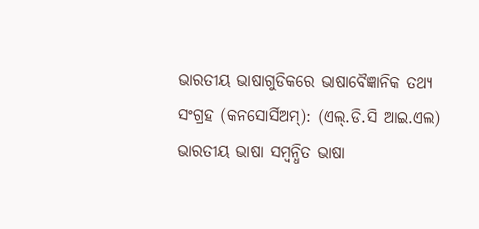ଭାରତୀୟ ଭାଷାଗୁଡିକରେ ଭାଷାବୈଜ୍ଞାନିକ ତଥ୍ୟ ସଂଗ୍ରହ (କନସୋର୍ସିଅମ୍): (ଏଲ୍.ଡି.ସି ଆଇ.ଏଲ)
ଭାରତୀୟ ଭାଷା ସମ୍ବନ୍ଧିତ ଭାଷା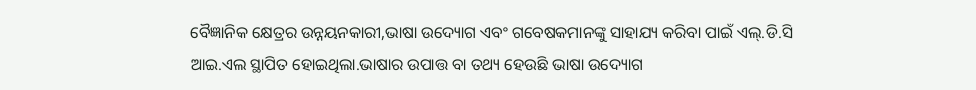ବୈଜ୍ଞାନିକ କ୍ଷେତ୍ରର ଉନ୍ନୟନକାରୀ,ଭାଷା ଉଦ୍ୟୋଗ ଏବଂ ଗବେଷକମାନଙ୍କୁ ସାହାଯ୍ୟ କରିବା ପାଇଁ ଏଲ୍.ଡି.ସି ଆଇ.ଏଲ ସ୍ଥାପିତ ହୋଇଥିଲା.ଭାଷାର ଉପାତ୍ତ ବା ତଥ୍ୟ ହେଉଛି ଭାଷା ଉଦ୍ୟୋଗ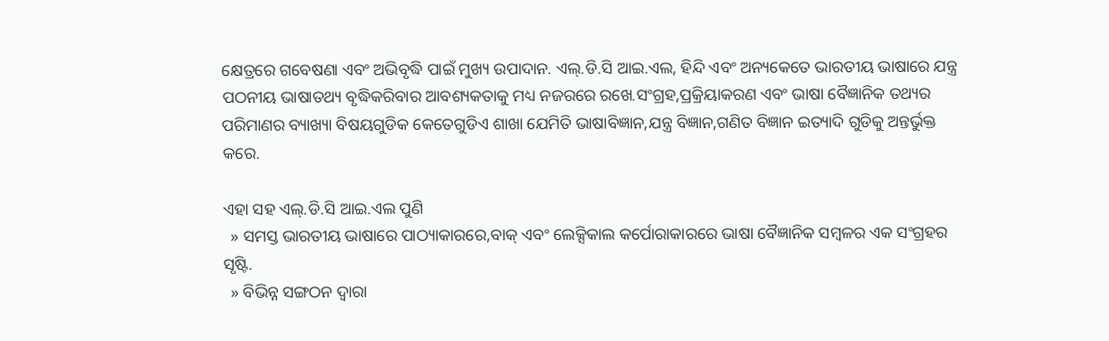କ୍ଷେତ୍ରରେ ଗବେଷଣା ଏବଂ ଅଭିବୃଦ୍ଧି ପାଇଁ ମୁଖ୍ୟ ଉପାଦାନ. ଏଲ୍.ଡି.ସି ଆଇ.ଏଲ, ହିନ୍ଦି ଏବଂ ଅନ୍ୟକେତେ ଭାରତୀୟ ଭାଷାରେ ଯନ୍ତ୍ର ପଠନୀୟ ଭାଷାତଥ୍ୟ ବୃଦ୍ଧିକରିବାର ଆବଶ୍ୟକତାକୁ ମଧ୍ୟ ନଜରରେ ରଖେ.ସଂଗ୍ରହ,ପ୍ରକ୍ରିୟାକରଣ ଏବଂ ଭାଷା ବୈଜ୍ଞାନିକ ତଥ୍ୟର ପରିମାଣର ବ୍ୟାଖ୍ୟା ବିଷୟଗୁଡିକ କେତେଗୁଡିଏ ଶାଖା ଯେମିତି ଭାଷାବିଜ୍ଞାନ,ଯନ୍ତ୍ର ବିଜ୍ଞାନ,ଗଣିତ ବିଜ୍ଞାନ ଇତ୍ୟାଦି ଗୁଡିକୁ ଅନ୍ତର୍ଭୁକ୍ତ କରେ.

ଏହା ସହ ଏଲ୍.ଡି.ସି ଆଇ.ଏଲ ପୁଣି
  » ସମସ୍ତ ଭାରତୀୟ ଭାଷାରେ ପାଠ୍ୟାକାରରେ,ବାକ୍ ଏବଂ ଲେକ୍ସିକାଲ କର୍ପୋରାକାରରେ ଭାଷା ବୈଜ୍ଞାନିକ ସମ୍ବଳର ଏକ ସଂଗ୍ରହର ସୃଷ୍ଟି.
  » ବିଭିନ୍ନ ସଙ୍ଗଠନ ଦ୍ୱାରା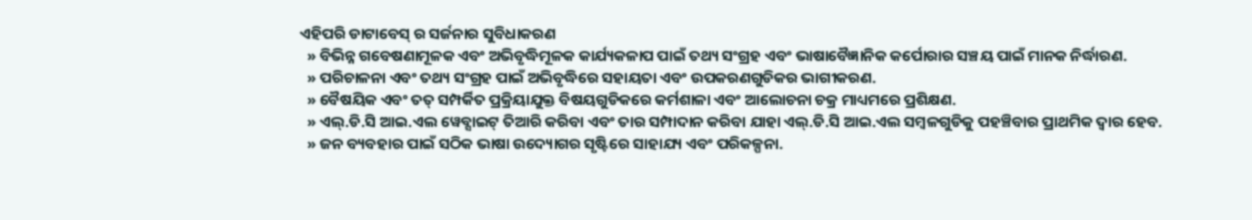ଏହିପରି ଡାଟାବେସ୍ ର ସର୍ଜନାର ସୁବିଧାକରଣ
  » ବିଭିନ୍ନ ଗବେଷଣାମୂଳକ ଏବଂ ଅଭିବୃଦ୍ଧିମୂଳକ କାର୍ଯ୍ୟକଳାପ ପାଇଁ ତଥ୍ୟ ସଂଗ୍ରହ ଏବଂ ଭାଷାବୈଜ୍ଞାନିକ କର୍ପୋରାର ସଞ୍ଚୟ ପାଇଁ ମାନକ ନିର୍ଦ୍ଧାରଣ.
  » ପରିଚାଳନା ଏବଂ ତଥ୍ୟ ସଂଗ୍ରହ ପାଇଁ ଅଭିବୃଦ୍ଧିରେ ସହାୟତା ଏବଂ ଉପକରଣଗୁଡିକର ଭାଗୀକରଣ.
  » ବୈଷୟିକ ଏବଂ ତତ୍ ସମ୍ପର୍କିତ ପ୍ରକ୍ରିୟାଯୁକ୍ତ ବିଷୟଗୁଡିକରେ କର୍ମଶାଳା ଏବଂ ଆଲୋଚନା ଚକ୍ର ମାଧ୍ୟମରେ ପ୍ରଶିକ୍ଷଣ.
  » ଏଲ୍.ଡି.ସି ଆଇ.ଏଲ ୱେବ୍ସାଇଟ୍ ତିଆରି କରିବା ଏବଂ ତାର ସମ୍ପାଦାନ କରିବା ଯାହା ଏଲ୍.ଡି.ସି ଆଇ.ଏଲ ସମ୍ବଳଗୁଡିକୁ ପହଞ୍ଚିବାର ପ୍ରାଥମିକ ଦ୍ୱାର ହେବ.
  » ଜନ ବ୍ୟବହାର ପାଇଁ ସଠିକ ଭାଷା ଉଦ୍ୟୋଗର ସୃଷ୍ଟିରେ ସାହାଯ୍ୟ ଏବଂ ପରିକଳ୍ପନା.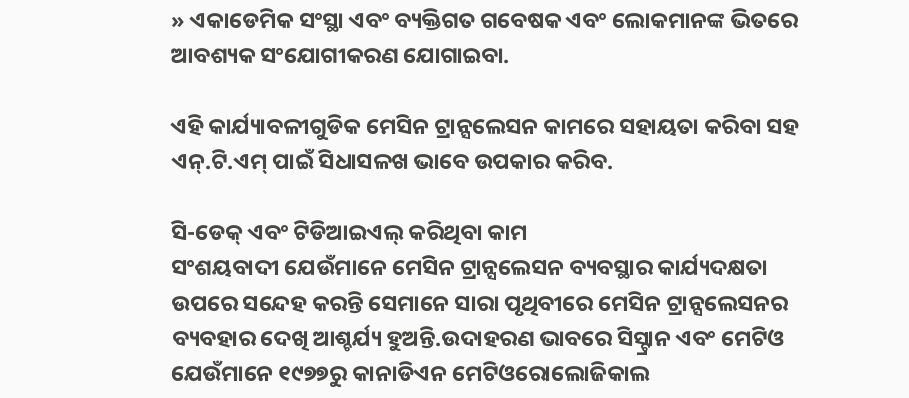» ଏକାଡେମିକ ସଂସ୍ଥା ଏବଂ ବ୍ୟକ୍ତିଗତ ଗବେଷକ ଏବଂ ଲୋକମାନଙ୍କ ଭିତରେ ଆବଶ୍ୟକ ସଂଯୋଗୀକରଣ ଯୋଗାଇବା.

ଏହି କାର୍ଯ୍ୟାବଳୀଗୁଡିକ ମେସିନ ଟ୍ରାନ୍ସଲେସନ କାମରେ ସହାୟତା କରିବା ସହ ଏନ୍.ଟି.ଏମ୍ ପାଇଁ ସିଧାସଳଖ ଭାବେ ଉପକାର କରିବ.

ସି-ଡେକ୍ ଏବଂ ଟିଡିଆଇଏଲ୍ କରିଥିବା କାମ
ସଂଶୟବାଦୀ ଯେଉଁମାନେ ମେସିନ ଟ୍ରାନ୍ସଲେସନ ବ୍ୟବସ୍ଥାର କାର୍ଯ୍ୟଦକ୍ଷତା ଉପରେ ସନ୍ଦେହ କରନ୍ତି ସେମାନେ ସାରା ପୃଥିବୀରେ ମେସିନ ଟ୍ରାନ୍ସଲେସନର ବ୍ୟବହାର ଦେଖି ଆଶ୍ଚର୍ଯ୍ୟ ହୁଅନ୍ତି.ଉଦାହରଣ ଭାବରେ ସିସ୍ଟ୍ରାନ ଏବଂ ମେଟିଓ ଯେଉଁମାନେ ୧୯୭୭ରୁ କାନାଡିଏନ ମେଟିଓରୋଲୋଜିକାଲ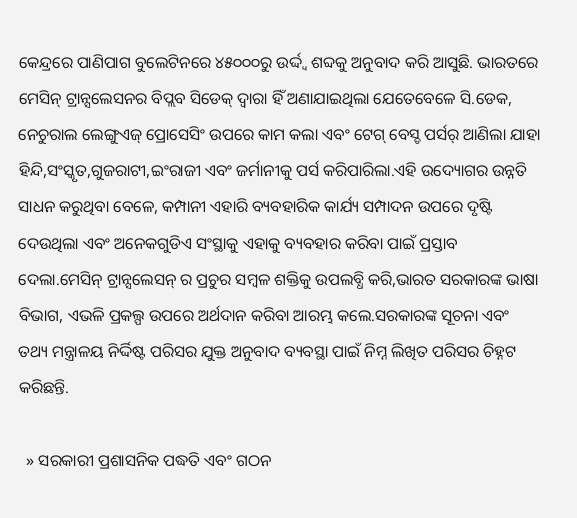କେନ୍ଦ୍ରରେ ପାଣିପାଗ ବୁଲେଟିନରେ ୪୫୦୦୦ରୁ ଉର୍ଦ୍ଦ୍ୱ ଶବ୍ଦକୁ ଅନୁବାଦ କରି ଆସୁଛି. ଭାରତରେ ମେସିନ୍ ଟ୍ରାନ୍ସଲେସନର ବିପ୍ଲବ ସିଡେକ୍ ଦ୍ୱାରା ହିଁ ଅଣାଯାଇଥିଲା ଯେତେବେଳେ ସି.ଡେକ, ନେଚୁରାଲ ଲେଙ୍ଗୁଏଜ୍ ପ୍ରୋସେସିଂ ଉପରେ କାମ କଲା ଏବଂ ଟେଗ୍ ବେସ୍ଡ ପର୍ସର୍ ଆଣିଲା ଯାହା ହିନ୍ଦି,ସଂସ୍କୃତ,ଗୁଜରାଟୀ,ଇଂରାଜୀ ଏବଂ ଜର୍ମାନୀକୁ ପର୍ସ କରିପାରିଲା.ଏହି ଉଦ୍ୟୋଗର ଉନ୍ନତି ସାଧନ କରୁଥିବା ବେଳେ, କମ୍ପାନୀ ଏହାରି ବ୍ୟବହାରିକ କାର୍ଯ୍ୟ ସମ୍ପାଦନ ଉପରେ ଦୃଷ୍ଟି ଦେଉଥିଲା ଏବଂ ଅନେକଗୁଡିଏ ସଂସ୍ଥାକୁ ଏହାକୁ ବ୍ୟବହାର କରିବା ପାଇଁ ପ୍ରସ୍ତାବ ଦେଲା.ମେସିନ୍ ଟ୍ରାନ୍ସଲେସନ୍ ର ପ୍ରଚୁର ସମ୍ବଳ ଶକ୍ତିକୁ ଉପଲବ୍ଧି କରି,ଭାରତ ସରକାରଙ୍କ ଭାଷା ବିଭାଗ, ଏଭଳି ପ୍ରକଲ୍ପ ଉପରେ ଅର୍ଥଦାନ କରିବା ଆରମ୍ଭ କଲେ.ସରକାରଙ୍କ ସୂଚନା ଏବଂ ତଥ୍ୟ ମନ୍ତ୍ରାଳୟ ନିର୍ଦ୍ଦିଷ୍ଟ ପରିସର ଯୁକ୍ତ ଅନୁବାଦ ବ୍ୟବସ୍ଥା ପାଇଁ ନିମ୍ନ ଲିଖିତ ପରିସର ଚିହ୍ନଟ କରିଛନ୍ତି.

  » ସରକାରୀ ପ୍ରଶାସନିକ ପଦ୍ଧତି ଏବଂ ଗଠନ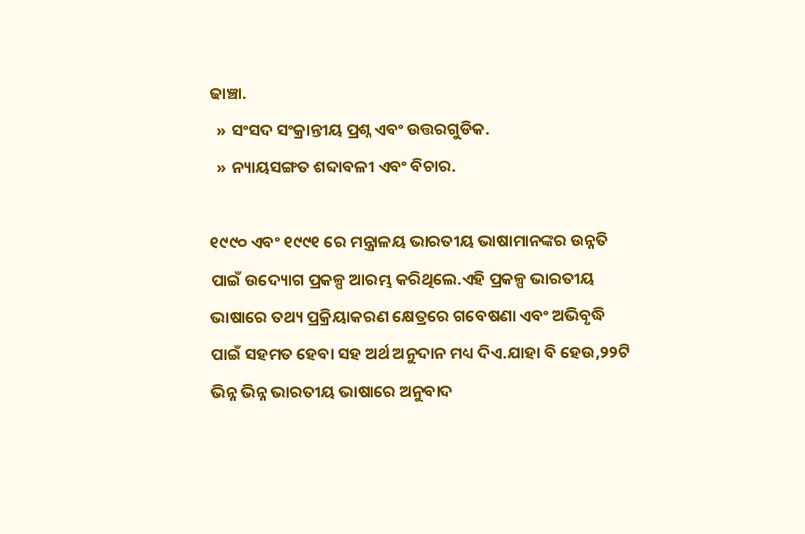ଢାଞ୍ଚା.
  » ସଂସଦ ସଂକ୍ରାନ୍ତୀୟ ପ୍ରଶ୍ନ ଏବଂ ଉତ୍ତରଗୁଡିକ.
  » ନ୍ୟାୟସଙ୍ଗତ ଶବ୍ଦାବଳୀ ଏବଂ ବିଚାର.

୧୯୯୦ ଏବଂ ୧୯୯୧ ରେ ମନ୍ତ୍ରାଳୟ ଭାରତୀୟ ଭାଷାମାନଙ୍କର ଉନ୍ନତି ପାଇଁ ଉଦ୍ୟୋଗ ପ୍ରକଳ୍ପ ଆରମ୍ଭ କରିଥିଲେ.ଏହି ପ୍ରକଳ୍ପ ଭାରତୀୟ ଭାଷାରେ ତଥ୍ୟ ପ୍ରକ୍ରିୟାକରଣ କ୍ଷେତ୍ରରେ ଗବେଷଣା ଏବଂ ଅଭିବୃଦ୍ଧି ପାଇଁ ସହମତ ହେବା ସହ ଅର୍ଥ ଅନୁଦାନ ମଧ୍ୟ ଦିଏ.ଯାହା ବି ହେଉ,୨୨ଟି ଭିନ୍ନ ଭିନ୍ନ ଭାରତୀୟ ଭାଷାରେ ଅନୁବାଦ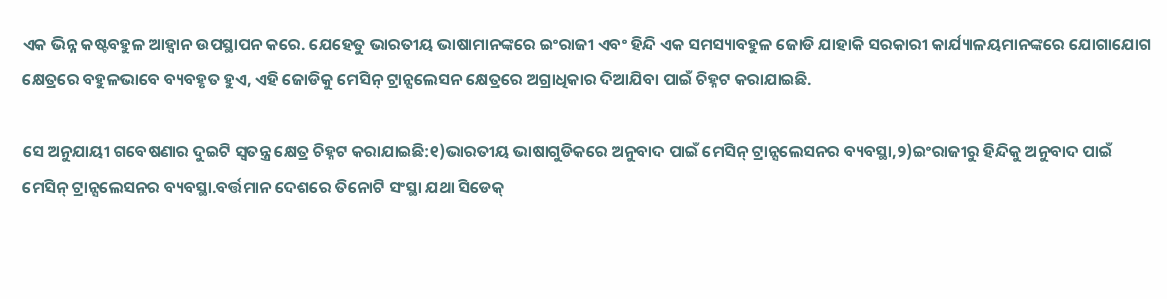ଏକ ଭିନ୍ନ କଷ୍ଟବହୁଳ ଆହ୍ୱାନ ଉପସ୍ଥାପନ କରେ. ଯେହେତୁ ଭାରତୀୟ ଭାଷାମାନଙ୍କରେ ଇଂରାଜୀ ଏବଂ ହିନ୍ଦି ଏକ ସମସ୍ୟାବହୁଳ ଜୋଡି ଯାହାକି ସରକାରୀ କାର୍ଯ୍ୟାଳୟମାନଙ୍କରେ ଯୋଗାଯୋଗ କ୍ଷେତ୍ରରେ ବହୁଳଭାବେ ବ୍ୟବହୃତ ହୁଏ, ଏହି ଜୋଡିକୁ ମେସିନ୍ ଟ୍ରାନ୍ସଲେସନ କ୍ଷେତ୍ରରେ ଅଗ୍ରାଧିକାର ଦିଆଯିବା ପାଇଁ ଚିହ୍ନଟ କରାଯାଇଛି.

ସେ ଅନୁଯାୟୀ ଗବେଷଣାର ଦୁଇଟି ସ୍ୱତନ୍ତ୍ର କ୍ଷେତ୍ର ଚିହ୍ନଟ କରାଯାଇଛି:୧)ଭାରତୀୟ ଭାଷାଗୁଡିକରେ ଅନୁବାଦ ପାଇଁ ମେସିନ୍ ଟ୍ରାନ୍ସଲେସନର ବ୍ୟବସ୍ଥା,୨)ଇଂରାଜୀରୁ ହିନ୍ଦିକୁ ଅନୁବାଦ ପାଇଁ ମେସିନ୍ ଟ୍ରାନ୍ସଲେସନର ବ୍ୟବସ୍ଥା.ବର୍ତ୍ତମାନ ଦେଶରେ ତିନୋଟି ସଂସ୍ଥା ଯଥା ସିଡେକ୍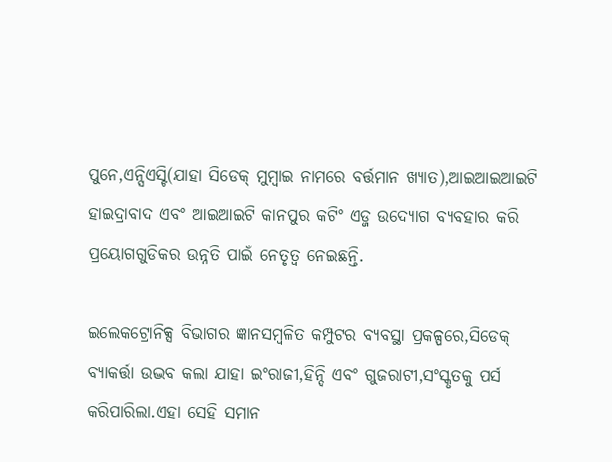ପୁନେ,ଏନ୍ସିଏସ୍ଟି(ଯାହା ସିଡେକ୍ ମୁମ୍ବାଇ ନାମରେ ବର୍ତ୍ତମାନ ଖ୍ୟାତ),ଆଇଆଇଆଇଟି ହାଇଦ୍ରାବାଦ ଏବଂ ଆଇଆଇଟି କାନପୁର କଟିଂ ଏଡ୍ଜ ଉଦ୍ୟୋଗ ବ୍ୟବହାର କରି ପ୍ରୟୋଗଗୁଡିକର ଉନ୍ନତି ପାଇଁ ନେତୃତ୍ୱ ନେଇଛନ୍ତି.

ଇଲେକଟ୍ରୋନିକ୍ସ ବିଭାଗର ଜ୍ଞାନସମ୍ବଳିତ କମ୍ପୁଟର ବ୍ୟବସ୍ଥା ପ୍ରକଳ୍ପରେ,ସିଡେକ୍ ବ୍ୟାକର୍ତ୍ତା ଉଦ୍ଭବ କଲା ଯାହା ଇଂରାଜୀ,ହିନ୍ଦି ଏବଂ ଗୁଜରାଟୀ,ସଂସ୍କୃତକୁ ପର୍ସ କରିପାରିଲା.ଏହା ସେହି ସମାନ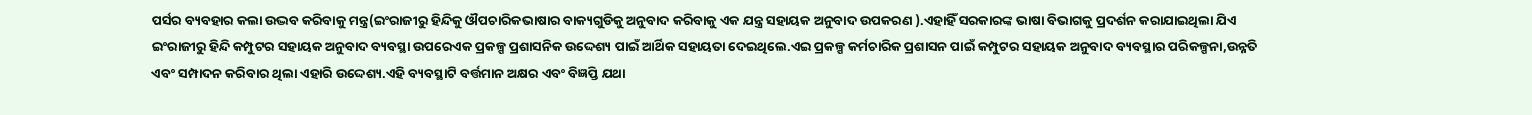ପର୍ସର ବ୍ୟବହାର କଲା ଉଦ୍ଭବ କରିବାକୁ ମନ୍ତ୍ର(ଇଂରାଜୀରୁ ହିନ୍ଦିକୁ ଔପଚାରିକଭାଷାର ବାକ୍ୟଗୁଡିକୁ ଅନୁବାଦ କରିବାକୁ ଏକ ଯନ୍ତ୍ର ସହାୟକ ଅନୁବାଦ ଉପକରଣ ).ଏହାହିଁ ସରକାରଙ୍କ ଭାଷା ବିଭାଗକୁ ପ୍ରଦର୍ଶନ କରାଯାଇଥିଲା ଯିଏ ଇଂରାଜୀରୁ ହିନ୍ଦି କମ୍ପୁଟର ସହାୟକ ଅନୁବାଦ ବ୍ୟବସ୍ଥା ଉପରେଏକ ପ୍ରକଳ୍ପ ପ୍ରଶାସନିକ ଉଦ୍ଦେଶ୍ୟ ପାଇଁ ଆର୍ଥିକ ସହାୟତା ଦେଇଥିଲେ.ଏଇ ପ୍ରକଳ୍ପ କର୍ମଚାରିକ ପ୍ରଶାସନ ପାଇଁ କମ୍ପୁଟର ସହାୟକ ଅନୁବାଦ ବ୍ୟବସ୍ଥାର ପରିକଳ୍ପନା,ଉନ୍ନତି ଏବଂ ସମ୍ପାଦନ କରିବାର ଥିଲା ଏହାରି ଉଦ୍ଦେଶ୍ୟ.ଏହି ବ୍ୟବସ୍ଥାଟି ବର୍ତ୍ତମାନ ଅକ୍ଷର ଏବଂ ବିଜ୍ଞପ୍ତି ଯଥା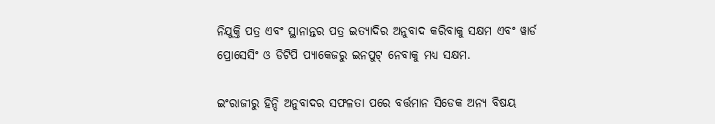ନିଯୁକ୍ତି ପତ୍ର ଏବଂ ସ୍ଥାନାନ୍ତର ପତ୍ର ଇତ୍ୟାଦିର ଅନୁବାଦ କରିବାକୁ ସକ୍ଷମ ଏବଂ ୱାର୍ଡ ପ୍ରୋସେସିଂ ଓ ଡିଟିପି ପ୍ୟାକେଜରୁ ଇନପୁଟ୍ ନେବାକୁ ମଧ୍ୟ ସକ୍ଷମ.

ଇଂରାଜୀରୁ ହିନ୍ଦି ଅନୁବାଦର ସଫଳତା ପରେ ବର୍ତ୍ତମାନ ସିଡେକ ଅନ୍ୟ ବିଷୟ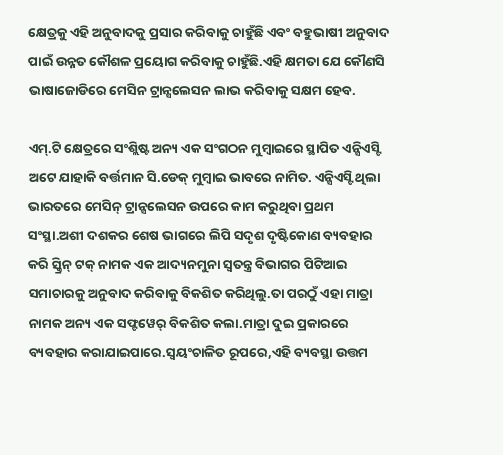କ୍ଷେତ୍ରକୁ ଏହି ଅନୁବାଦକୁ ପ୍ରସାର କରିବାକୁ ଚାହୁଁଛି ଏବଂ ବହୁଭାଷୀ ଅନୁବାଦ ପାଇଁ ଉନ୍ନତ କୌଶଳ ପ୍ରୟୋଗ କରିବାକୁ ଚାହୁଁଛି.ଏହି କ୍ଷମତା ଯେ କୌଣସି ଭାଷାଜୋଡିରେ ମେସିନ ଟ୍ରାନ୍ସଲେସନ ଲାଭ କରିବାକୁ ସକ୍ଷମ ହେବ.

ଏମ୍.ଟି କ୍ଷେତ୍ରରେ ସଂଶ୍ଲିଷ୍ଟ ଅନ୍ୟ ଏକ ସଂଗଠନ ମୁମ୍ବାଇରେ ସ୍ଥାପିତ ଏନ୍ସିଏସ୍ଟି ଅଟେ ଯାହାକି ବର୍ତ୍ତମାନ ସି.ଡେକ୍ ମୁମ୍ବାଇ ଭାବରେ ନାମିତ. ଏନ୍ସିଏସ୍ଟି ଥିଲା ଭାରତରେ ମେସିନ୍ ଟ୍ରାନ୍ସଲେସନ ଉପରେ କାମ କରୁଥିବା ପ୍ରଥମ ସଂସ୍ଥା.ଅଶୀ ଦଶକର ଶେଷ ଭାଗରେ ଲିପି ସଦୃଶ ଦୃଷ୍ଟିକୋଣ ବ୍ୟବହାର କରି ସ୍କ୍ରିନ୍ ଟକ୍ ନାମକ ଏକ ଆଦ୍ୟନମୁନା ସ୍ୱତନ୍ତ୍ର ବିଭାଗର ପିଟିଆଇ ସମାଚାରକୁ ଅନୁବାଦ କରିବାକୁ ବିକଶିତ କରିଥିଲୁ.ତା ପରଠୁଁ ଏହା ମାତ୍ରା ନାମକ ଅନ୍ୟ ଏକ ସଫ୍ଟୱେର୍ ବିକଶିତ କଲା.ମାତ୍ରା ଦୁଇ ପ୍ରକାରରେ ବ୍ୟବହାର କରାଯାଇପାରେ.ସ୍ୱୟଂଚାଳିତ ରୂପରେ,ଏହି ବ୍ୟବସ୍ଥା ଉତ୍ତମ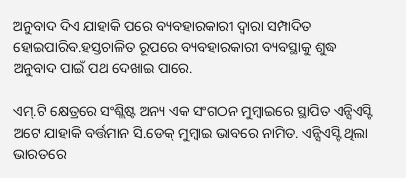ଅନୁବାଦ ଦିଏ ଯାହାକି ପରେ ବ୍ୟବହାରକାରୀ ଦ୍ୱାରା ସମ୍ପାଦିତ ହୋଇପାରିବ.ହସ୍ତଚାଳିତ ରୂପରେ ବ୍ୟବହାରକାରୀ ବ୍ୟବସ୍ଥାକୁ ଶୁଦ୍ଧ ଅନୁବାଦ ପାଇଁ ପଥ ଦେଖାଇ ପାରେ.

ଏମ୍.ଟି କ୍ଷେତ୍ରରେ ସଂଶ୍ଲିଷ୍ଟ ଅନ୍ୟ ଏକ ସଂଗଠନ ମୁମ୍ବାଇରେ ସ୍ଥାପିତ ଏନ୍ସିଏସ୍ଟି ଅଟେ ଯାହାକି ବର୍ତ୍ତମାନ ସି.ଡେକ୍ ମୁମ୍ବାଇ ଭାବରେ ନାମିତ. ଏନ୍ସିଏସ୍ଟି ଥିଲା ଭାରତରେ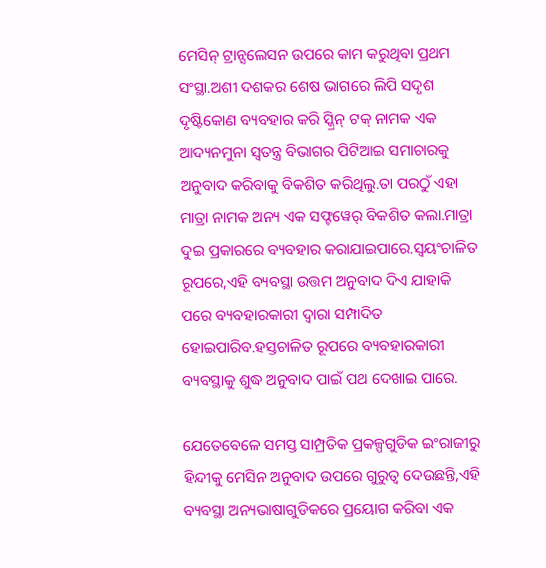ମେସିନ୍ ଟ୍ରାନ୍ସଲେସନ ଉପରେ କାମ କରୁଥିବା ପ୍ରଥମ ସଂସ୍ଥା.ଅଶୀ ଦଶକର ଶେଷ ଭାଗରେ ଲିପି ସଦୃଶ ଦୃଷ୍ଟିକୋଣ ବ୍ୟବହାର କରି ସ୍କ୍ରିନ୍ ଟକ୍ ନାମକ ଏକ ଆଦ୍ୟନମୁନା ସ୍ୱତନ୍ତ୍ର ବିଭାଗର ପିଟିଆଇ ସମାଚାରକୁ ଅନୁବାଦ କରିବାକୁ ବିକଶିତ କରିଥିଲୁ.ତା ପରଠୁଁ ଏହା ମାତ୍ରା ନାମକ ଅନ୍ୟ ଏକ ସଫ୍ଟୱେର୍ ବିକଶିତ କଲା.ମାତ୍ରା ଦୁଇ ପ୍ରକାରରେ ବ୍ୟବହାର କରାଯାଇପାରେ.ସ୍ୱୟଂଚାଳିତ ରୂପରେ,ଏହି ବ୍ୟବସ୍ଥା ଉତ୍ତମ ଅନୁବାଦ ଦିଏ ଯାହାକି ପରେ ବ୍ୟବହାରକାରୀ ଦ୍ୱାରା ସମ୍ପାଦିତ ହୋଇପାରିବ.ହସ୍ତଚାଳିତ ରୂପରେ ବ୍ୟବହାରକାରୀ ବ୍ୟବସ୍ଥାକୁ ଶୁଦ୍ଧ ଅନୁବାଦ ପାଇଁ ପଥ ଦେଖାଇ ପାରେ.

ଯେତେବେଳେ ସମସ୍ତ ସାମ୍ପ୍ରତିକ ପ୍ରକଳ୍ପଗୁଡିକ ଇଂରାଜୀରୁ ହିନ୍ଦୀକୁ ମେସିନ ଅନୁବାଦ ଉପରେ ଗୁରୁତ୍ୱ ଦେଉଛନ୍ତି,ଏହି ବ୍ୟବସ୍ଥା ଅନ୍ୟଭାଷାଗୁଡିକରେ ପ୍ରୟୋଗ କରିବା ଏକ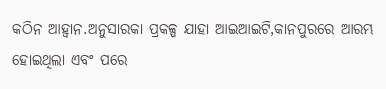କଠିନ ଆହ୍ୱାନ.ଅନୁସାରକା ପ୍ରକଳ୍ପ ଯାହା ଆଇଆଇଟି,କାନପୁରରେ ଆରମ୍ଭ ହୋଇଥିଲା ଏବଂ ପରେ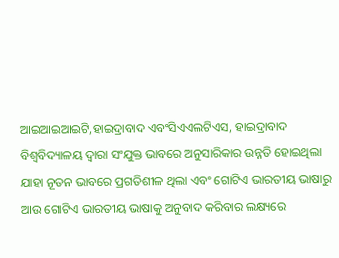ଆଇଆଇଆଇଟି,ହାଇଦ୍ରାବାଦ ଏବଂସିଏଏଲଟିଏସ, ହାଇଦ୍ରାବାଦ ବିଶ୍ୱବିଦ୍ୟାଳୟ ଦ୍ୱାରା ସଂଯୁକ୍ତ ଭାବରେ ଅନୁସାରିକାର ଉନ୍ନତି ହୋଇଥିଲା ଯାହା ନୂତନ ଭାବରେ ପ୍ରଗତିଶୀଳ ଥିଲା ଏବଂ ଗୋଟିଏ ଭାରତୀୟ ଭାଷାରୁ ଆଉ ଗୋଟିଏ ଭାରତୀୟ ଭାଷାକୁ ଅନୁବାଦ କରିବାର ଲକ୍ଷ୍ୟରେ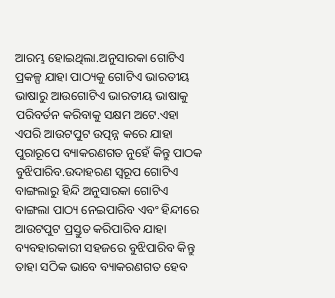ଆରମ୍ଭ ହୋଇଥିଲା.ଅନୁସାରକା ଗୋଟିଏ ପ୍ରକଳ୍ପ ଯାହା ପାଠ୍ୟକୁ ଗୋଟିଏ ଭାରତୀୟ ଭାଷାରୁ ଆଉଗୋଟିଏ ଭାରତୀୟ ଭାଷାକୁ ପରିବର୍ତନ କରିବାକୁ ସକ୍ଷମ ଅଟେ.ଏହା ଏପରି ଆଉଟପୁଟ ଉତ୍ପନ୍ନ କରେ ଯାହା ପୁରାରୂପେ ବ୍ୟାକରଣଗତ ନୁହେଁ କିନ୍ତୁ ପାଠକ ବୁଝିପାରିବ.ଉଦାହରଣ ସ୍ୱରୂପ ଗୋଟିଏ ବାଙ୍ଗଲାରୁ ହିନ୍ଦି ଅନୁସାରକା ଗୋଟିଏ ବାଙ୍ଗଲା ପାଠ୍ୟ ନେଇପାରିବ ଏବଂ ହିନ୍ଦୀରେ ଆଉଟପୁଟ ପ୍ରସ୍ତୁତ କରିପାରିବ ଯାହା ବ୍ୟବହାରକାରୀ ସହଜରେ ବୁଝିପାରିବ କିନ୍ତୁ ତାହା ସଠିକ ଭାବେ ବ୍ୟାକରଣଗତ ହେବ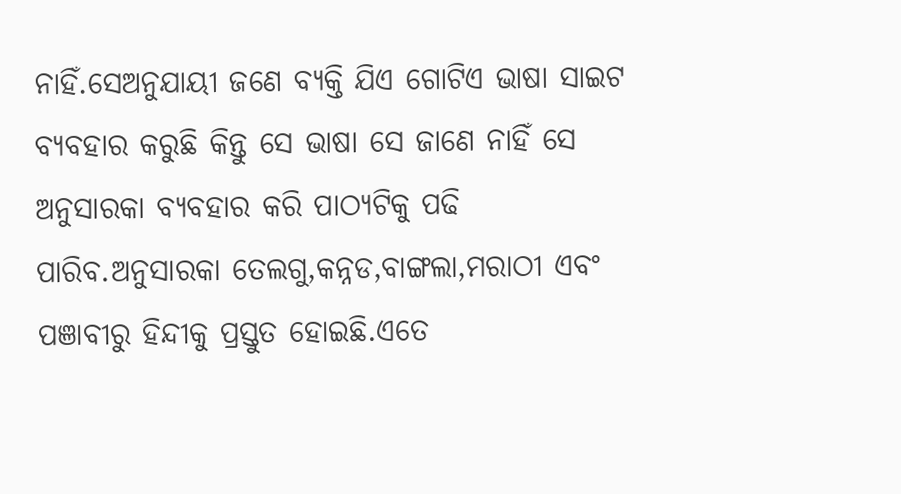ନାହିଁ.ସେଅନୁଯାୟୀ ଜଣେ ବ୍ୟକ୍ତି ଯିଏ ଗୋଟିଏ ଭାଷା ସାଇଟ ବ୍ୟବହାର କରୁଛି କିନ୍ତୁ ସେ ଭାଷା ସେ ଜାଣେ ନାହିଁ ସେ ଅନୁସାରକା ବ୍ୟବହାର କରି ପାଠ୍ୟଟିକୁ ପଢି ପାରିବ.ଅନୁସାରକା ତେଲଗୁ,କନ୍ନଡ,ବାଙ୍ଗଲା,ମରାଠୀ ଏବଂ ପଞାବୀରୁ ହିନ୍ଦୀକୁ ପ୍ରସ୍ତୁତ ହୋଇଛି.ଏତେ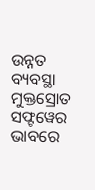ଉନ୍ନତ ବ୍ୟବସ୍ଥା ମୁକ୍ତସ୍ରୋତ ସଫ୍ଟୱେର ଭାବରେ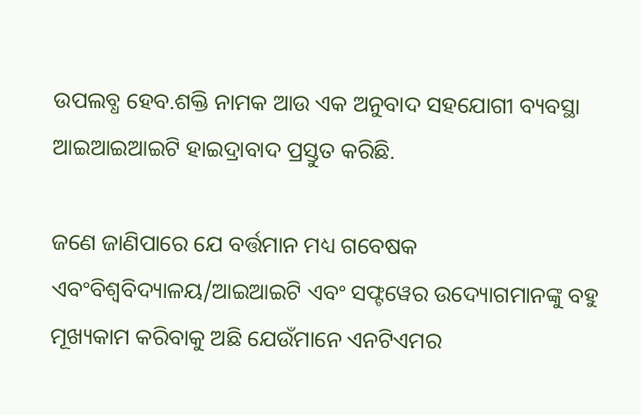ଉପଲବ୍ଧ ହେବ.ଶକ୍ତି ନାମକ ଆଉ ଏକ ଅନୁବାଦ ସହଯୋଗୀ ବ୍ୟବସ୍ଥା ଆଇଆଇଆଇଟି ହାଇଦ୍ରାବାଦ ପ୍ରସ୍ତୁତ କରିଛି.

ଜଣେ ଜାଣିପାରେ ଯେ ବର୍ତ୍ତମାନ ମଧ୍ୟ ଗବେଷକ ଏବଂବିଶ୍ୱବିଦ୍ୟାଳୟ/ଆଇଆଇଟି ଏବଂ ସଫ୍ଟୱେର ଉଦ୍ୟୋଗମାନଙ୍କୁ ବହୁ ମୂଖ୍ୟକାମ କରିବାକୁ ଅଛି ଯେଉଁମାନେ ଏନଟିଏମର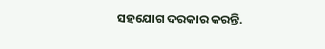ସହଯୋଗ ଦରକାର କରନ୍ତି.